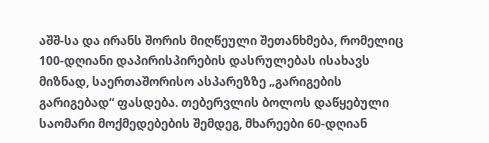აშშ-სა და ირანს შორის მიღწეული შეთანხმება, რომელიც 100-დღიანი დაპირისპირების დასრულებას ისახავს მიზნად, საერთაშორისო ასპარეზზე „გარიგების გარიგებად“ ფასდება. თებერვლის ბოლოს დაწყებული საომარი მოქმედებების შემდეგ, მხარეები 60-დღიან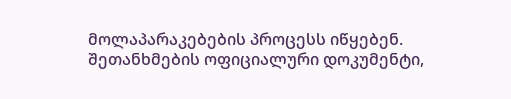მოლაპარაკებების პროცესს იწყებენ.
შეთანხმების ოფიციალური დოკუმენტი,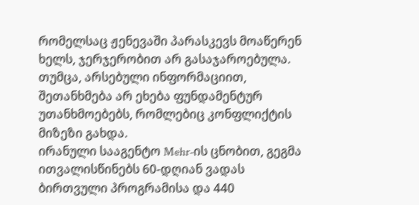რომელსაც ჟენევაში პარასკევს მოაწერენ ხელს, ჯერჯერობით არ გასაჯაროებულა. თუმცა, არსებული ინფორმაციით, შეთანხმება არ ეხება ფუნდამენტურ უთანხმოებებს, რომლებიც კონფლიქტის მიზეზი გახდა.
ირანული სააგენტო Mehr-ის ცნობით, გეგმა ითვალისწინებს 60-დღიან ვადას ბირთვული პროგრამისა და 440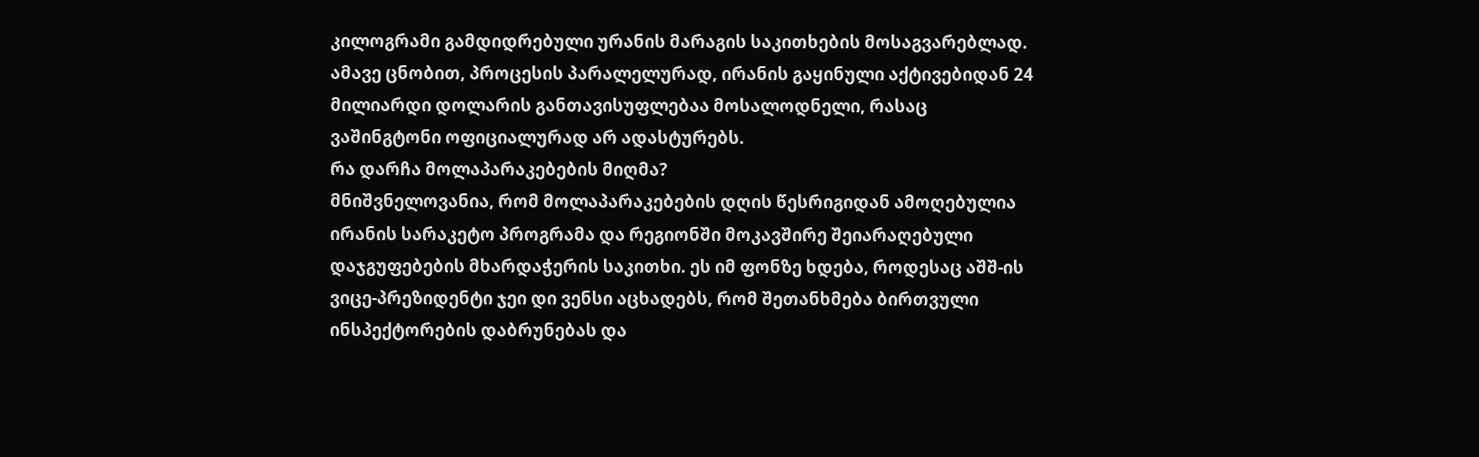კილოგრამი გამდიდრებული ურანის მარაგის საკითხების მოსაგვარებლად. ამავე ცნობით, პროცესის პარალელურად, ირანის გაყინული აქტივებიდან 24 მილიარდი დოლარის განთავისუფლებაა მოსალოდნელი, რასაც ვაშინგტონი ოფიციალურად არ ადასტურებს.
რა დარჩა მოლაპარაკებების მიღმა?
მნიშვნელოვანია, რომ მოლაპარაკებების დღის წესრიგიდან ამოღებულია ირანის სარაკეტო პროგრამა და რეგიონში მოკავშირე შეიარაღებული დაჯგუფებების მხარდაჭერის საკითხი. ეს იმ ფონზე ხდება, როდესაც აშშ-ის ვიცე-პრეზიდენტი ჯეი დი ვენსი აცხადებს, რომ შეთანხმება ბირთვული ინსპექტორების დაბრუნებას და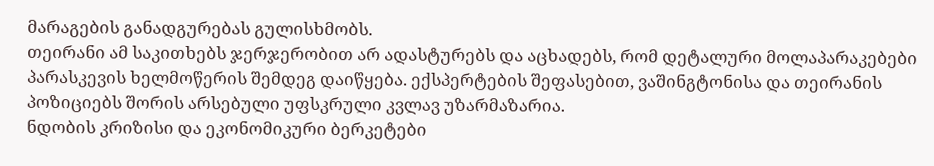მარაგების განადგურებას გულისხმობს.
თეირანი ამ საკითხებს ჯერჯერობით არ ადასტურებს და აცხადებს, რომ დეტალური მოლაპარაკებები პარასკევის ხელმოწერის შემდეგ დაიწყება. ექსპერტების შეფასებით, ვაშინგტონისა და თეირანის პოზიციებს შორის არსებული უფსკრული კვლავ უზარმაზარია.
ნდობის კრიზისი და ეკონომიკური ბერკეტები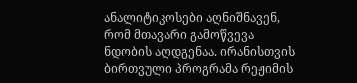ანალიტიკოსები აღნიშნავენ, რომ მთავარი გამოწვევა ნდობის აღდგენაა. ირანისთვის ბირთვული პროგრამა რეჟიმის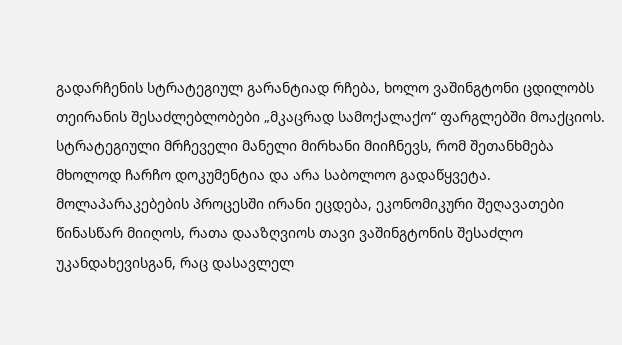გადარჩენის სტრატეგიულ გარანტიად რჩება, ხოლო ვაშინგტონი ცდილობს თეირანის შესაძლებლობები „მკაცრად სამოქალაქო“ ფარგლებში მოაქციოს.
სტრატეგიული მრჩეველი მანელი მირხანი მიიჩნევს, რომ შეთანხმება მხოლოდ ჩარჩო დოკუმენტია და არა საბოლოო გადაწყვეტა. მოლაპარაკებების პროცესში ირანი ეცდება, ეკონომიკური შეღავათები წინასწარ მიიღოს, რათა დააზღვიოს თავი ვაშინგტონის შესაძლო უკანდახევისგან, რაც დასავლელ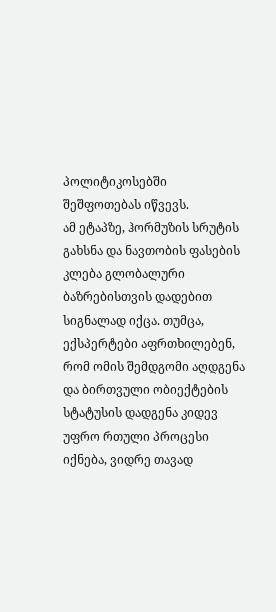პოლიტიკოსებში შეშფოთებას იწვევს.
ამ ეტაპზე, ჰორმუზის სრუტის გახსნა და ნავთობის ფასების კლება გლობალური ბაზრებისთვის დადებით სიგნალად იქცა. თუმცა, ექსპერტები აფრთხილებენ, რომ ომის შემდგომი აღდგენა და ბირთვული ობიექტების სტატუსის დადგენა კიდევ უფრო რთული პროცესი იქნება, ვიდრე თავად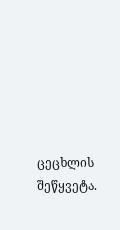ცეცხლის შეწყვეტა.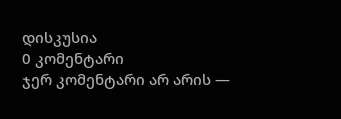დისკუსია
0 კომენტარი
ჯერ კომენტარი არ არის —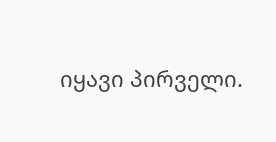იყავი პირველი.